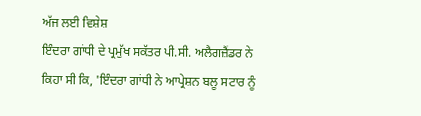ਅੱਜ ਲਈ ਵਿਸ਼ੇਸ਼
ਇੰਦਰਾ ਗਾਂਧੀ ਦੇ ਪ੍ਰਮੁੱਖ ਸਕੱਤਰ ਪੀ.ਸੀ. ਅਲੈਗਜ਼ੈਂਡਰ ਨੇ ਕਿਹਾ ਸੀ ਕਿ, 'ਇੰਦਰਾ ਗਾਂਧੀ ਨੇ ਆਪ੍ਰੇਸ਼ਨ ਬਲੂ ਸਟਾਰ ਨੂੰ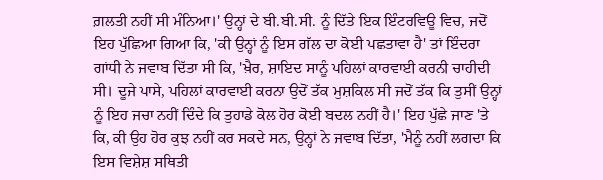ਗ਼ਲਤੀ ਨਹੀਂ ਸੀ ਮੰਨਿਆ।' ਉਨ੍ਹਾਂ ਦੇ ਬੀ.ਬੀ.ਸੀ. ਨੂੰ ਦਿੱਤੇ ਇਕ ਇੰਟਰਵਿਊ ਵਿਚ, ਜਦੋਂ ਇਹ ਪੁੱਛਿਆ ਗਿਆ ਕਿ, 'ਕੀ ਉਨ੍ਹਾਂ ਨੂੰ ਇਸ ਗੱਲ ਦਾ ਕੋਈ ਪਛਤਾਵਾ ਹੈ' ਤਾਂ ਇੰਦਰਾ ਗਾਂਧੀ ਨੇ ਜਵਾਬ ਦਿੱਤਾ ਸੀ ਕਿ, 'ਖ਼ੈਰ, ਸ਼ਾਇਦ ਸਾਨੂੰ ਪਹਿਲਾਂ ਕਾਰਵਾਈ ਕਰਨੀ ਚਾਹੀਦੀ ਸੀ। ਦੂਜੇ ਪਾਸੇ, ਪਹਿਲਾਂ ਕਾਰਵਾਈ ਕਰਨਾ ਉਦੋਂ ਤੱਕ ਮੁਸ਼ਕਿਲ ਸੀ ਜਦੋਂ ਤੱਕ ਕਿ ਤੁਸੀਂ ਉਨ੍ਹਾਂ ਨੂੰ ਇਹ ਜਚਾ ਨਹੀਂ ਦਿੰਦੇ ਕਿ ਤੁਹਾਡੇ ਕੋਲ ਹੋਰ ਕੋਈ ਬਦਲ ਨਹੀਂ ਹੈ।' ਇਹ ਪੁੱਛੇ ਜਾਣ 'ਤੇ ਕਿ, ਕੀ ਉਹ ਹੋਰ ਕੁਝ ਨਹੀਂ ਕਰ ਸਕਦੇ ਸਨ, ਉਨ੍ਹਾਂ ਨੇ ਜਵਾਬ ਦਿੱਤਾ, 'ਮੈਨੂੰ ਨਹੀਂ ਲਗਦਾ ਕਿ ਇਸ ਵਿਸ਼ੇਸ਼ ਸਥਿਤੀ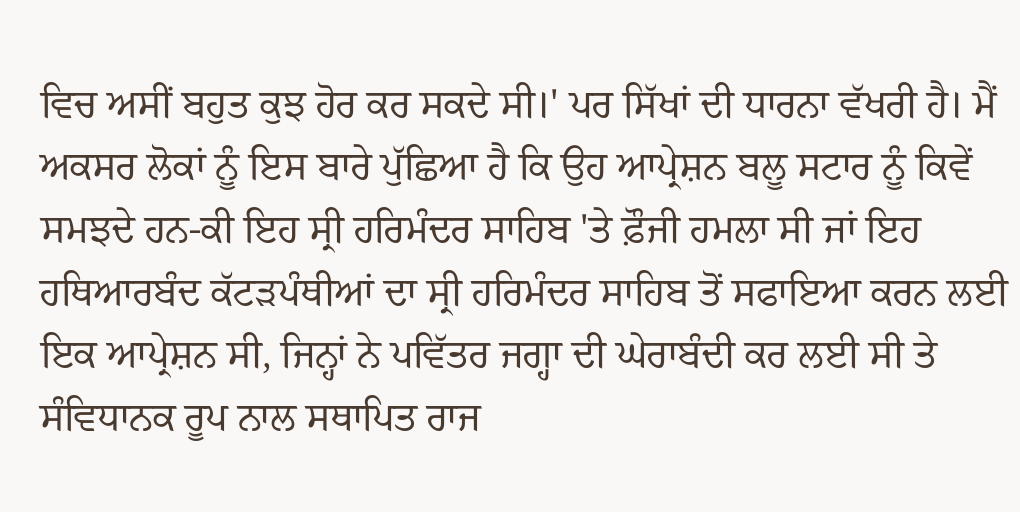ਵਿਚ ਅਸੀਂ ਬਹੁਤ ਕੁਝ ਹੋਰ ਕਰ ਸਕਦੇ ਸੀ।' ਪਰ ਸਿੱਖਾਂ ਦੀ ਧਾਰਨਾ ਵੱਖਰੀ ਹੈ। ਮੈਂ ਅਕਸਰ ਲੋਕਾਂ ਨੂੰ ਇਸ ਬਾਰੇ ਪੁੱਛਿਆ ਹੈ ਕਿ ਉਹ ਆਪ੍ਰੇਸ਼ਨ ਬਲੂ ਸਟਾਰ ਨੂੰ ਕਿਵੇਂ ਸਮਝਦੇ ਹਨ-ਕੀ ਇਹ ਸ੍ਰੀ ਹਰਿਮੰਦਰ ਸਾਹਿਬ 'ਤੇ ਫ਼ੌਜੀ ਹਮਲਾ ਸੀ ਜਾਂ ਇਹ ਹਥਿਆਰਬੰਦ ਕੱਟੜਪੰਥੀਆਂ ਦਾ ਸ੍ਰੀ ਹਰਿਮੰਦਰ ਸਾਹਿਬ ਤੋਂ ਸਫਾਇਆ ਕਰਨ ਲਈ ਇਕ ਆਪ੍ਰੇਸ਼ਨ ਸੀ, ਜਿਨ੍ਹਾਂ ਨੇ ਪਵਿੱਤਰ ਜਗ੍ਹਾ ਦੀ ਘੇਰਾਬੰਦੀ ਕਰ ਲਈ ਸੀ ਤੇ ਸੰਵਿਧਾਨਕ ਰੂਪ ਨਾਲ ਸਥਾਪਿਤ ਰਾਜ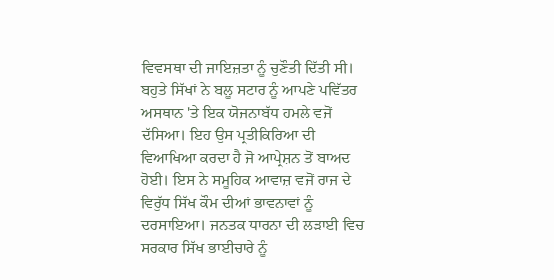ਵਿਵਸਥਾ ਦੀ ਜਾਇਜ਼ਤਾ ਨੂੰ ਚੁਣੌਤੀ ਦਿੱਤੀ ਸੀ।
ਬਹੁਤੇ ਸਿੱਖਾਂ ਨੇ ਬਲੂ ਸਟਾਰ ਨੂੰ ਆਪਣੇ ਪਵਿੱਤਰ ਅਸਥਾਨ 'ਤੇ ਇਕ ਯੋਜਨਾਬੱਧ ਹਮਲੇ ਵਜੋਂ ਦੱਸਿਆ। ਇਹ ਉਸ ਪ੍ਰਤੀਕਿਰਿਆ ਦੀ ਵਿਆਖਿਆ ਕਰਦਾ ਹੈ ਜੋ ਆਪ੍ਰੇਸ਼ਨ ਤੋਂ ਬਾਅਦ ਹੋਈ। ਇਸ ਨੇ ਸਮੂਹਿਕ ਆਵਾਜ਼ ਵਜੋਂ ਰਾਜ ਦੇ ਵਿਰੁੱਧ ਸਿੱਖ ਕੌਮ ਦੀਆਂ ਭਾਵਨਾਵਾਂ ਨੂੰ ਦਰਸਾਇਆ। ਜਨਤਕ ਧਾਰਨਾ ਦੀ ਲੜਾਈ ਵਿਚ ਸਰਕਾਰ ਸਿੱਖ ਭਾਈਚਾਰੇ ਨੂੰ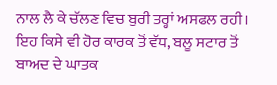ਨਾਲ ਲੈ ਕੇ ਚੱਲਣ ਵਿਚ ਬੁਰੀ ਤਰ੍ਹਾਂ ਅਸਫਲ ਰਹੀ। ਇਹ ਕਿਸੇ ਵੀ ਹੋਰ ਕਾਰਕ ਤੋਂ ਵੱਧ, ਬਲੂ ਸਟਾਰ ਤੋਂ ਬਾਅਦ ਦੇ ਘਾਤਕ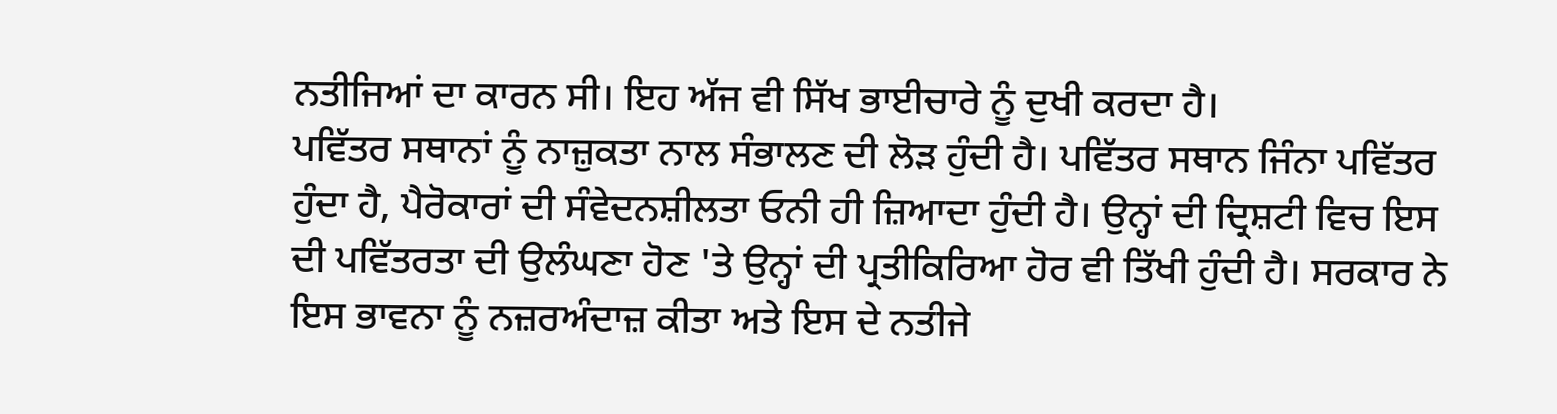ਨਤੀਜਿਆਂ ਦਾ ਕਾਰਨ ਸੀ। ਇਹ ਅੱਜ ਵੀ ਸਿੱਖ ਭਾਈਚਾਰੇ ਨੂੰ ਦੁਖੀ ਕਰਦਾ ਹੈ।
ਪਵਿੱਤਰ ਸਥਾਨਾਂ ਨੂੰ ਨਾਜ਼ੁਕਤਾ ਨਾਲ ਸੰਭਾਲਣ ਦੀ ਲੋੜ ਹੁੰਦੀ ਹੈ। ਪਵਿੱਤਰ ਸਥਾਨ ਜਿੰਨਾ ਪਵਿੱਤਰ ਹੁੰਦਾ ਹੈ, ਪੈਰੋਕਾਰਾਂ ਦੀ ਸੰਵੇਦਨਸ਼ੀਲਤਾ ਓਨੀ ਹੀ ਜ਼ਿਆਦਾ ਹੁੰਦੀ ਹੈ। ਉਨ੍ਹਾਂ ਦੀ ਦ੍ਰਿਸ਼ਟੀ ਵਿਚ ਇਸ ਦੀ ਪਵਿੱਤਰਤਾ ਦੀ ਉਲੰਘਣਾ ਹੋਣ 'ਤੇ ਉਨ੍ਹਾਂ ਦੀ ਪ੍ਰਤੀਕਿਰਿਆ ਹੋਰ ਵੀ ਤਿੱਖੀ ਹੁੰਦੀ ਹੈ। ਸਰਕਾਰ ਨੇ ਇਸ ਭਾਵਨਾ ਨੂੰ ਨਜ਼ਰਅੰਦਾਜ਼ ਕੀਤਾ ਅਤੇ ਇਸ ਦੇ ਨਤੀਜੇ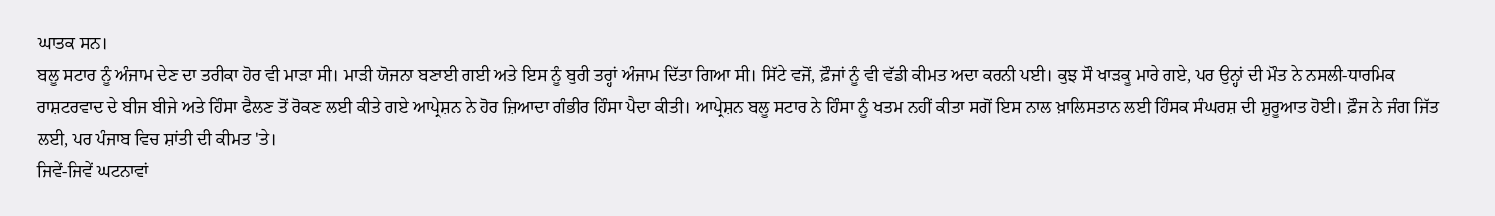ਘਾਤਕ ਸਨ।
ਬਲੂ ਸਟਾਰ ਨੂੰ ਅੰਜਾਮ ਦੇਣ ਦਾ ਤਰੀਕਾ ਹੋਰ ਵੀ ਮਾੜਾ ਸੀ। ਮਾੜੀ ਯੋਜਨਾ ਬਣਾਈ ਗਈ ਅਤੇ ਇਸ ਨੂੰ ਬੁਰੀ ਤਰ੍ਹਾਂ ਅੰਜਾਮ ਦਿੱਤਾ ਗਿਆ ਸੀ। ਸਿੱਟੇ ਵਜੋਂ, ਫ਼ੌਜਾਂ ਨੂੰ ਵੀ ਵੱਡੀ ਕੀਮਤ ਅਦਾ ਕਰਨੀ ਪਈ। ਕੁਝ ਸੌ ਖਾੜਕੂ ਮਾਰੇ ਗਏ, ਪਰ ਉਨ੍ਹਾਂ ਦੀ ਮੌਤ ਨੇ ਨਸਲੀ-ਧਾਰਮਿਕ ਰਾਸ਼ਟਰਵਾਦ ਦੇ ਬੀਜ ਬੀਜੇ ਅਤੇ ਹਿੰਸਾ ਫੈਲਣ ਤੋਂ ਰੋਕਣ ਲਈ ਕੀਤੇ ਗਏ ਆਪ੍ਰੇਸ਼ਨ ਨੇ ਹੋਰ ਜ਼ਿਆਦਾ ਗੰਭੀਰ ਹਿੰਸਾ ਪੈਦਾ ਕੀਤੀ। ਆਪ੍ਰੇਸ਼ਨ ਬਲੂ ਸਟਾਰ ਨੇ ਹਿੰਸਾ ਨੂੰ ਖਤਮ ਨਹੀਂ ਕੀਤਾ ਸਗੋਂ ਇਸ ਨਾਲ ਖ਼ਾਲਿਸਤਾਨ ਲਈ ਹਿੰਸਕ ਸੰਘਰਸ਼ ਦੀ ਸ਼ੁਰੂਆਤ ਹੋਈ। ਫ਼ੌਜ ਨੇ ਜੰਗ ਜਿੱਤ ਲਈ, ਪਰ ਪੰਜਾਬ ਵਿਚ ਸ਼ਾਂਤੀ ਦੀ ਕੀਮਤ 'ਤੇ।
ਜਿਵੇਂ-ਜਿਵੇਂ ਘਟਨਾਵਾਂ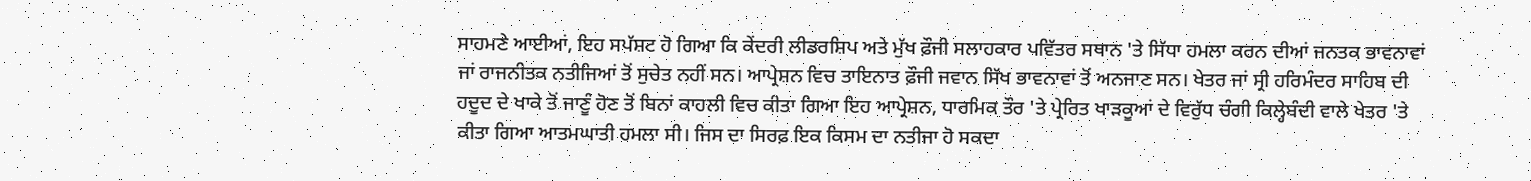ਸਾਹਮਣੇ ਆਈਆਂ, ਇਹ ਸਪੱਸ਼ਟ ਹੋ ਗਿਆ ਕਿ ਕੇਂਦਰੀ ਲੀਡਰਸ਼ਿਪ ਅਤੇ ਮੁੱਖ ਫ਼ੌਜੀ ਸਲਾਹਕਾਰ ਪਵਿੱਤਰ ਸਥਾਨ 'ਤੇ ਸਿੱਧਾ ਹਮਲਾ ਕਰਨ ਦੀਆਂ ਜਨਤਕ ਭਾਵਨਾਵਾਂ ਜਾਂ ਰਾਜਨੀਤਕ ਨਤੀਜਿਆਂ ਤੋਂ ਸੁਚੇਤ ਨਹੀਂ ਸਨ। ਆਪ੍ਰੇਸ਼ਨ ਵਿਚ ਤਾਇਨਾਤ ਫ਼ੌਜੀ ਜਵਾਨ ਸਿੱਖ ਭਾਵਨਾਵਾਂ ਤੋਂ ਅਨਜਾਣ ਸਨ। ਖੇਤਰ ਜਾਂ ਸ੍ਰੀ ਹਰਿਮੰਦਰ ਸਾਹਿਬ ਦੀ ਹਦੂਦ ਦੇ ਖਾਕੇ ਤੋਂ ਜਾਣੂੰ ਹੋਣ ਤੋਂ ਬਿਨਾਂ ਕਾਹਲੀ ਵਿਚ ਕੀਤਾ ਗਿਆ ਇਹ ਆਪ੍ਰੇਸ਼ਨ, ਧਾਰਮਿਕ ਤੌਰ 'ਤੇ ਪ੍ਰੇਰਿਤ ਖਾੜਕੂਆਂ ਦੇ ਵਿਰੁੱਧ ਚੰਗੀ ਕਿਲ੍ਹੇਬੰਦੀ ਵਾਲੇ ਖੇਤਰ 'ਤੇ ਕੀਤਾ ਗਿਆ ਆਤਮਘਾਤੀ ਹਮਲਾ ਸੀ। ਜਿਸ ਦਾ ਸਿਰਫ਼ ਇਕ ਕਿਸਮ ਦਾ ਨਤੀਜਾ ਹੋ ਸਕਦਾ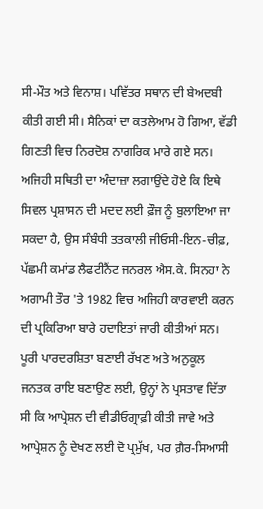ਸੀ-ਮੌਤ ਅਤੇ ਵਿਨਾਸ਼। ਪਵਿੱਤਰ ਸਥਾਨ ਦੀ ਬੇਅਦਬੀ ਕੀਤੀ ਗਈ ਸੀ। ਸੈਨਿਕਾਂ ਦਾ ਕਤਲੇਆਮ ਹੋ ਗਿਆ, ਵੱਡੀ ਗਿਣਤੀ ਵਿਚ ਨਿਰਦੋਸ਼ ਨਾਗਰਿਕ ਮਾਰੇ ਗਏ ਸਨ। ਅਜਿਹੀ ਸਥਿਤੀ ਦਾ ਅੰਦਾਜ਼ਾ ਲਗਾਉਂਦੇ ਹੋਏ ਕਿ ਇਥੇ ਸਿਵਲ ਪ੍ਰਸ਼ਾਸਨ ਦੀ ਮਦਦ ਲਈ ਫ਼ੌਜ ਨੂੰ ਬੁਲਾਇਆ ਜਾ ਸਕਦਾ ਹੈ, ਉਸ ਸੰਬੰਧੀ ਤਤਕਾਲੀ ਜੀਓਸੀ-ਇਨ-ਚੀਫ਼, ਪੱਛਮੀ ਕਮਾਂਡ ਲੈਫਟੀਨੈਂਟ ਜਨਰਲ ਐਸ.ਕੇ. ਸਿਨਹਾ ਨੇ ਅਗਾਮੀ ਤੌਰ 'ਤੇ 1982 ਵਿਚ ਅਜਿਹੀ ਕਾਰਵਾਈ ਕਰਨ ਦੀ ਪ੍ਰਕਿਰਿਆ ਬਾਰੇ ਹਦਾਇਤਾਂ ਜਾਰੀ ਕੀਤੀਆਂ ਸਨ। ਪੂਰੀ ਪਾਰਦਰਸ਼ਿਤਾ ਬਣਾਈ ਰੱਖਣ ਅਤੇ ਅਨੁਕੂਲ ਜਨਤਕ ਰਾਇ ਬਣਾਉਣ ਲਈ, ਉਨ੍ਹਾਂ ਨੇ ਪ੍ਰਸਤਾਵ ਦਿੱਤਾ ਸੀ ਕਿ ਆਪ੍ਰੇਸ਼ਨ ਦੀ ਵੀਡੀਓਗ੍ਰਾਫ਼ੀ ਕੀਤੀ ਜਾਵੇ ਅਤੇ ਆਪ੍ਰੇਸ਼ਨ ਨੂੰ ਦੇਖਣ ਲਈ ਦੋ ਪ੍ਰਮੁੱਖ, ਪਰ ਗ਼ੈਰ-ਸਿਆਸੀ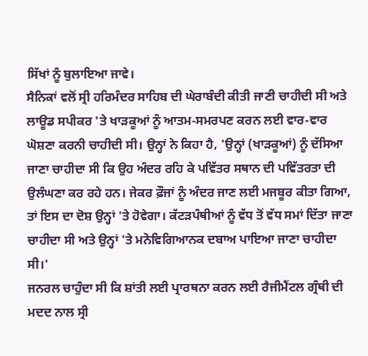ਸਿੱਖਾਂ ਨੂੰ ਬੁਲਾਇਆ ਜਾਵੇ।
ਸੈਨਿਕਾਂ ਵਲੋਂ ਸ੍ਰੀ ਹਰਿਮੰਦਰ ਸਾਹਿਬ ਦੀ ਘੇਰਾਬੰਦੀ ਕੀਤੀ ਜਾਣੀ ਚਾਹੀਦੀ ਸੀ ਅਤੇ ਲਾਊਡ ਸਪੀਕਰ 'ਤੇ ਖਾੜਕੂਆਂ ਨੂੰ ਆਤਮ-ਸਮਰਪਣ ਕਰਨ ਲਈ ਵਾਰ-ਵਾਰ ਘੋਸ਼ਣਾ ਕਰਨੀ ਚਾਹੀਦੀ ਸੀ। ਉਨ੍ਹਾਂ ਨੇ ਕਿਹਾ ਹੈ, 'ਉਨ੍ਹਾਂ (ਖਾੜਕੂਆਂ) ਨੂੰ ਦੱਸਿਆ ਜਾਣਾ ਚਾਹੀਦਾ ਸੀ ਕਿ ਉਹ ਅੰਦਰ ਰਹਿ ਕੇ ਪਵਿੱਤਰ ਸਥਾਨ ਦੀ ਪਵਿੱਤਰਤਾ ਦੀ ਉਲੰਘਣਾ ਕਰ ਰਹੇ ਹਨ। ਜੇਕਰ ਫ਼ੌਜਾਂ ਨੂੰ ਅੰਦਰ ਜਾਣ ਲਈ ਮਜਬੂਰ ਕੀਤਾ ਗਿਆ, ਤਾਂ ਇਸ ਦਾ ਦੋਸ਼ ਉਨ੍ਹਾਂ 'ਤੇ ਹੋਵੇਗਾ। ਕੱਟੜਪੰਥੀਆਂ ਨੂੰ ਵੱਧ ਤੋਂ ਵੱਧ ਸਮਾਂ ਦਿੱਤਾ ਜਾਣਾ ਚਾਹੀਦਾ ਸੀ ਅਤੇ ਉਨ੍ਹਾਂ 'ਤੇ ਮਨੋਵਿਗਿਆਨਕ ਦਬਾਅ ਪਾਇਆ ਜਾਣਾ ਚਾਹੀਦਾ ਸੀ।'
ਜਨਰਲ ਚਾਹੁੰਦਾ ਸੀ ਕਿ ਸ਼ਾਂਤੀ ਲਈ ਪ੍ਰਾਰਥਨਾ ਕਰਨ ਲਈ ਰੈਜੀਮੈਂਟਲ ਗ੍ਰੰਥੀ ਦੀ ਮਦਦ ਨਾਲ ਸ੍ਰੀ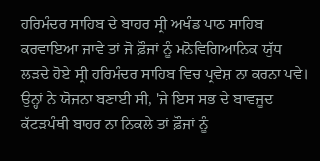ਹਰਿਮੰਦਰ ਸਾਹਿਬ ਦੇ ਬਾਹਰ ਸ੍ਰੀ ਅਖੰਡ ਪਾਠ ਸਾਹਿਬ ਕਰਵਾਇਆ ਜਾਵੇ ਤਾਂ ਜੋ ਫ਼ੌਜਾਂ ਨੂੰ ਮਨੋਵਿਗਿਆਨਿਕ ਯੁੱਧ ਲੜਦੇ ਹੋਏ ਸ੍ਰੀ ਹਰਿਮੰਦਰ ਸਾਹਿਬ ਵਿਚ ਪ੍ਰਵੇਸ਼ ਨਾ ਕਰਨਾ ਪਵੇ। ਉਨ੍ਹਾਂ ਨੇ ਯੋਜਨਾ ਬਣਾਈ ਸੀ, 'ਜੇ ਇਸ ਸਭ ਦੇ ਬਾਵਜੂਦ ਕੱਟੜਪੰਥੀ ਬਾਹਰ ਨਾ ਨਿਕਲੇ ਤਾਂ ਫ਼ੌਜਾਂ ਨੂੰ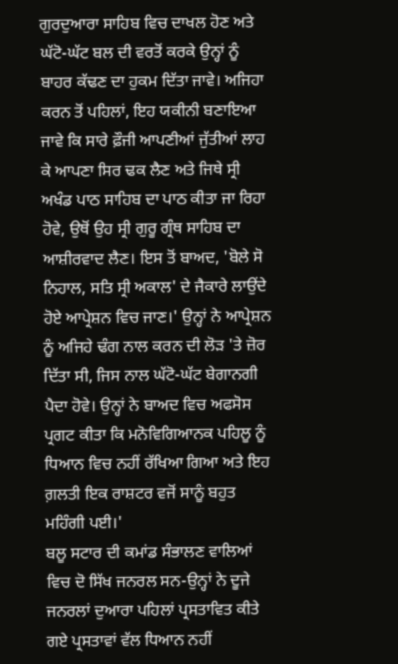ਗੁਰਦੁਆਰਾ ਸਾਹਿਬ ਵਿਚ ਦਾਖਲ ਹੋਣ ਅਤੇ ਘੱਟੋ-ਘੱਟ ਬਲ ਦੀ ਵਰਤੋਂ ਕਰਕੇ ਉਨ੍ਹਾਂ ਨੂੰ ਬਾਹਰ ਕੱਢਣ ਦਾ ਹੁਕਮ ਦਿੱਤਾ ਜਾਵੇ। ਅਜਿਹਾ ਕਰਨ ਤੋਂ ਪਹਿਲਾਂ, ਇਹ ਯਕੀਨੀ ਬਣਾਇਆ ਜਾਵੇ ਕਿ ਸਾਰੇ ਫ਼ੌਜੀ ਆਪਣੀਆਂ ਜੁੱਤੀਆਂ ਲਾਹ ਕੇ ਆਪਣਾ ਸਿਰ ਢਕ ਲੈਣ ਅਤੇ ਜਿਥੇ ਸ੍ਰੀ ਅਖੰਡ ਪਾਠ ਸਾਹਿਬ ਦਾ ਪਾਠ ਕੀਤਾ ਜਾ ਰਿਹਾ ਹੋਵੇ, ਉਥੋਂ ਉਹ ਸ੍ਰੀ ਗੁਰੂ ਗ੍ਰੰਥ ਸਾਹਿਬ ਦਾ ਆਸ਼ੀਰਵਾਦ ਲੈਣ। ਇਸ ਤੋਂ ਬਾਅਦ, 'ਬੋਲੇ ਸੋ ਨਿਹਾਲ, ਸਤਿ ਸ੍ਰੀ ਅਕਾਲ' ਦੇ ਜੈਕਾਰੇ ਲਾਉਂਦੇ ਹੋਏ ਆਪ੍ਰੇਸ਼ਨ ਵਿਚ ਜਾਣ।' ਉਨ੍ਹਾਂ ਨੇ ਆਪ੍ਰੇਸ਼ਨ ਨੂੰ ਅਜਿਹੇ ਢੰਗ ਨਾਲ ਕਰਨ ਦੀ ਲੋੜ 'ਤੇ ਜ਼ੋਰ ਦਿੱਤਾ ਸੀ, ਜਿਸ ਨਾਲ ਘੱਟੋ-ਘੱਟ ਬੇਗਾਨਗੀ ਪੈਦਾ ਹੋਵੇ। ਉਨ੍ਹਾਂ ਨੇ ਬਾਅਦ ਵਿਚ ਅਫਸੋਸ ਪ੍ਰਗਟ ਕੀਤਾ ਕਿ ਮਨੋਵਿਗਿਆਨਕ ਪਹਿਲੂ ਨੂੰ ਧਿਆਨ ਵਿਚ ਨਹੀਂ ਰੱਖਿਆ ਗਿਆ ਅਤੇ ਇਹ ਗ਼ਲਤੀ ਇਕ ਰਾਸ਼ਟਰ ਵਜੋਂ ਸਾਨੂੰ ਬਹੁਤ ਮਹਿੰਗੀ ਪਈ।'
ਬਲੂ ਸਟਾਰ ਦੀ ਕਮਾਂਡ ਸੰਭਾਲਣ ਵਾਲਿਆਂ ਵਿਚ ਦੋ ਸਿੱਖ ਜਨਰਲ ਸਨ-ਉਨ੍ਹਾਂ ਨੇ ਦੂਜੇ ਜਨਰਲਾਂ ਦੁਆਰਾ ਪਹਿਲਾਂ ਪ੍ਰਸਤਾਵਿਤ ਕੀਤੇ ਗਏ ਪ੍ਰਸਤਾਵਾਂ ਵੱਲ ਧਿਆਨ ਨਹੀਂ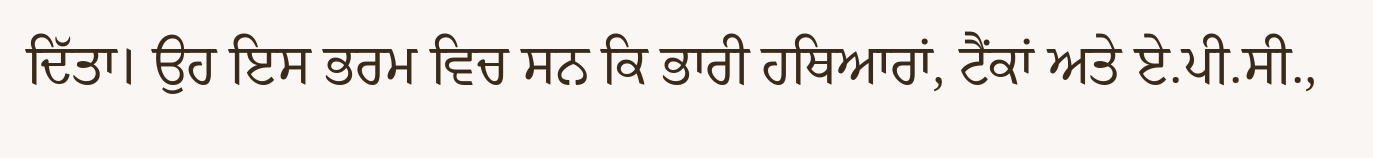ਦਿੱਤਾ। ਉਹ ਇਸ ਭਰਮ ਵਿਚ ਸਨ ਕਿ ਭਾਰੀ ਹਥਿਆਰਾਂ, ਟੈਂਕਾਂ ਅਤੇ ਏ.ਪੀ.ਸੀ.,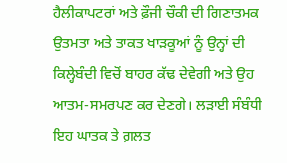ਹੈਲੀਕਾਪਟਰਾਂ ਅਤੇ ਫ਼ੌਜੀ ਚੌਕੀ ਦੀ ਗਿਣਾਤਮਕ ਉਤਮਤਾ ਅਤੇ ਤਾਕਤ ਖਾੜਕੂਆਂ ਨੂੰ ਉਨ੍ਹਾਂ ਦੀ ਕਿਲ੍ਹੇਬੰਦੀ ਵਿਚੋਂ ਬਾਹਰ ਕੱਢ ਦੇਵੇਗੀ ਅਤੇ ਉਹ ਆਤਮ-ਸਮਰਪਣ ਕਰ ਦੇਣਗੇ। ਲੜਾਈ ਸੰਬੰਧੀ ਇਹ ਘਾਤਕ ਤੇ ਗ਼ਲਤ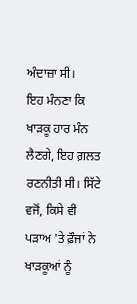ਅੰਦਾਜ਼ਾ ਸੀ।
ਇਹ ਮੰਨਣਾ ਕਿ ਖਾੜਕੂ ਹਾਰ ਮੰਨ ਲੈਣਗੇ, ਇਹ ਗ਼ਲਤ ਰਣਨੀਤੀ ਸੀ। ਸਿੱਟੇ ਵਜੋਂ, ਕਿਸੇ ਵੀ ਪੜਾਅ 'ਤੇ ਫ਼ੌਜਾਂ ਨੇ ਖਾੜਕੂਆਂ ਨੂੰ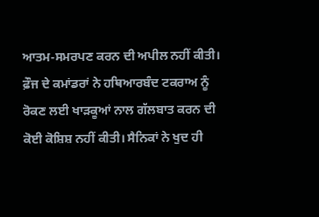ਆਤਮ-ਸਮਰਪਣ ਕਰਨ ਦੀ ਅਪੀਲ ਨਹੀਂ ਕੀਤੀ। ਫ਼ੌਜ ਦੇ ਕਮਾਂਡਰਾਂ ਨੇ ਹਥਿਆਰਬੰਦ ਟਕਰਾਅ ਨੂੰ ਰੋਕਣ ਲਈ ਖਾੜਕੂਆਂ ਨਾਲ ਗੱਲਬਾਤ ਕਰਨ ਦੀ ਕੋਈ ਕੋਸ਼ਿਸ਼ ਨਹੀਂ ਕੀਤੀ। ਸੈਨਿਕਾਂ ਨੇ ਖੁਦ ਹੀ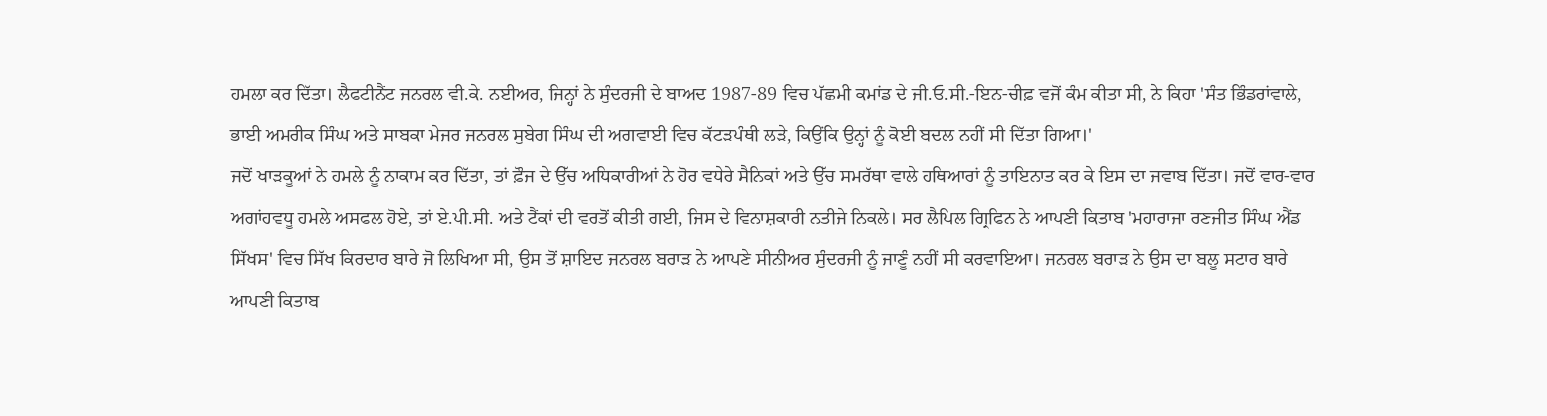ਹਮਲਾ ਕਰ ਦਿੱਤਾ। ਲੈਫਟੀਨੈਂਟ ਜਨਰਲ ਵੀ.ਕੇ. ਨਈਅਰ, ਜਿਨ੍ਹਾਂ ਨੇ ਸੁੰਦਰਜੀ ਦੇ ਬਾਅਦ 1987-89 ਵਿਚ ਪੱਛਮੀ ਕਮਾਂਡ ਦੇ ਜੀ.ਓ.ਸੀ.-ਇਨ-ਚੀਫ਼ ਵਜੋਂ ਕੰਮ ਕੀਤਾ ਸੀ, ਨੇ ਕਿਹਾ 'ਸੰਤ ਭਿੰਡਰਾਂਵਾਲੇ, ਭਾਈ ਅਮਰੀਕ ਸਿੰਘ ਅਤੇ ਸਾਬਕਾ ਮੇਜਰ ਜਨਰਲ ਸੁਬੇਗ ਸਿੰਘ ਦੀ ਅਗਵਾਈ ਵਿਚ ਕੱਟੜਪੰਥੀ ਲੜੇ, ਕਿਉਂਕਿ ਉਨ੍ਹਾਂ ਨੂੰ ਕੋਈ ਬਦਲ ਨਹੀਂ ਸੀ ਦਿੱਤਾ ਗਿਆ।'
ਜਦੋਂ ਖਾੜਕੂਆਂ ਨੇ ਹਮਲੇ ਨੂੰ ਨਾਕਾਮ ਕਰ ਦਿੱਤਾ, ਤਾਂ ਫ਼ੌਜ ਦੇ ਉੱਚ ਅਧਿਕਾਰੀਆਂ ਨੇ ਹੋਰ ਵਧੇਰੇ ਸੈਨਿਕਾਂ ਅਤੇ ਉੱਚ ਸਮਰੱਥਾ ਵਾਲੇ ਹਥਿਆਰਾਂ ਨੂੰ ਤਾਇਨਾਤ ਕਰ ਕੇ ਇਸ ਦਾ ਜਵਾਬ ਦਿੱਤਾ। ਜਦੋਂ ਵਾਰ-ਵਾਰ ਅਗਾਂਹਵਧੂ ਹਮਲੇ ਅਸਫਲ ਹੋਏ, ਤਾਂ ਏ.ਪੀ.ਸੀ. ਅਤੇ ਟੈਂਕਾਂ ਦੀ ਵਰਤੋਂ ਕੀਤੀ ਗਈ, ਜਿਸ ਦੇ ਵਿਨਾਸ਼ਕਾਰੀ ਨਤੀਜੇ ਨਿਕਲੇ। ਸਰ ਲੈਪਿਲ ਗ੍ਰਿਫਿਨ ਨੇ ਆਪਣੀ ਕਿਤਾਬ 'ਮਹਾਰਾਜਾ ਰਣਜੀਤ ਸਿੰਘ ਐਂਡ ਸਿੱਖਸ' ਵਿਚ ਸਿੱਖ ਕਿਰਦਾਰ ਬਾਰੇ ਜੋ ਲਿਖਿਆ ਸੀ, ਉਸ ਤੋਂ ਸ਼ਾਇਦ ਜਨਰਲ ਬਰਾੜ ਨੇ ਆਪਣੇ ਸੀਨੀਅਰ ਸੁੰਦਰਜੀ ਨੂੰ ਜਾਣੂੰ ਨਹੀਂ ਸੀ ਕਰਵਾਇਆ। ਜਨਰਲ ਬਰਾੜ ਨੇ ਉਸ ਦਾ ਬਲੂ ਸਟਾਰ ਬਾਰੇ ਆਪਣੀ ਕਿਤਾਬ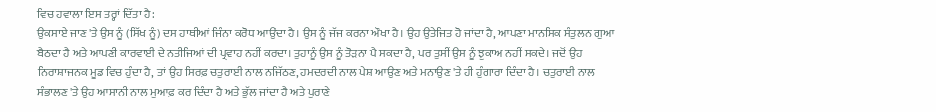ਵਿਚ ਹਵਾਲਾ ਇਸ ਤਰ੍ਹਾਂ ਦਿੱਤਾ ਹੈ:
ਉਕਸਾਏ ਜਾਣ 'ਤੇ ਉਸ ਨੂੰ (ਸਿੱਖ ਨੂੰ) ਦਸ ਹਾਥੀਆਂ ਜਿੰਨਾ ਕਰੋਧ ਆਉਂਦਾ ਹੈ। ਉਸ ਨੂੰ ਜੱਜ ਕਰਨਾ ਔਖਾ ਹੈ। ਉਹ ਉਤੇਜਿਤ ਹੋ ਜਾਂਦਾ ਹੈ, ਆਪਣਾ ਮਾਨਸਿਕ ਸੰਤੁਲਨ ਗੁਆ ਬੈਠਦਾ ਹੈ ਅਤੇ ਆਪਣੀ ਕਾਰਵਾਈ ਦੇ ਨਤੀਜਿਆਂ ਦੀ ਪ੍ਰਵਾਹ ਨਹੀਂ ਕਰਦਾ। ਤੁਹਾਨੂੰ ਉਸ ਨੂੰ ਤੋੜਨਾ ਪੈ ਸਕਦਾ ਹੈ, ਪਰ ਤੁਸੀਂ ਉਸ ਨੂੰ ਝੁਕਾਅ ਨਹੀਂ ਸਕਦੇ। ਜਦੋਂ ਉਹ ਨਿਰਾਸ਼ਾਜਨਕ ਮੂਡ ਵਿਚ ਹੁੰਦਾ ਹੈ, ਤਾਂ ਉਹ ਸਿਰਫ਼ ਚਤੁਰਾਈ ਨਾਲ ਨਜਿੱਠਣ, ਹਮਦਰਦੀ ਨਾਲ ਪੇਸ਼ ਆਉਣ ਅਤੇ ਮਨਾਉਣ 'ਤੇ ਹੀ ਹੁੰਗਾਰਾ ਦਿੰਦਾ ਹੈ। ਚਤੁਰਾਈ ਨਾਲ ਸੰਭਾਲਣ 'ਤੇ ਉਹ ਆਸਾਨੀ ਨਾਲ ਮੁਆਫ਼ ਕਰ ਦਿੰਦਾ ਹੈ ਅਤੇ ਭੁੱਲ ਜਾਂਦਾ ਹੈ ਅਤੇ ਪੁਰਾਣੇ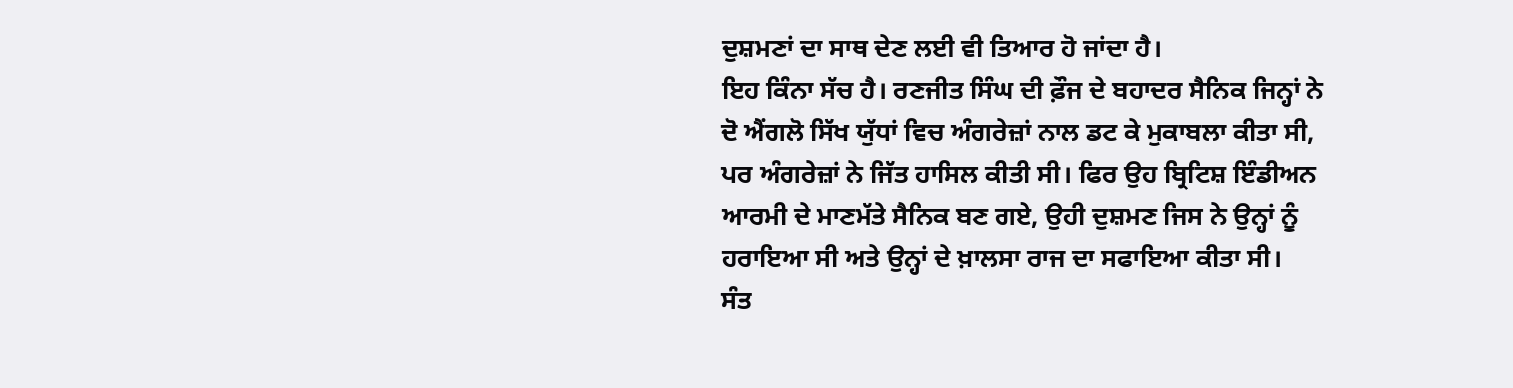ਦੁਸ਼ਮਣਾਂ ਦਾ ਸਾਥ ਦੇਣ ਲਈ ਵੀ ਤਿਆਰ ਹੋ ਜਾਂਦਾ ਹੈ।
ਇਹ ਕਿੰਨਾ ਸੱਚ ਹੈ। ਰਣਜੀਤ ਸਿੰਘ ਦੀ ਫ਼ੌਜ ਦੇ ਬਹਾਦਰ ਸੈਨਿਕ ਜਿਨ੍ਹਾਂ ਨੇ ਦੋ ਐਂਗਲੋ ਸਿੱਖ ਯੁੱਧਾਂ ਵਿਚ ਅੰਗਰੇਜ਼ਾਂ ਨਾਲ ਡਟ ਕੇ ਮੁਕਾਬਲਾ ਕੀਤਾ ਸੀ, ਪਰ ਅੰਗਰੇਜ਼ਾਂ ਨੇ ਜਿੱਤ ਹਾਸਿਲ ਕੀਤੀ ਸੀ। ਫਿਰ ਉਹ ਬ੍ਰਿਟਿਸ਼ ਇੰਡੀਅਨ ਆਰਮੀ ਦੇ ਮਾਣਮੱਤੇ ਸੈਨਿਕ ਬਣ ਗਏ, ਉਹੀ ਦੁਸ਼ਮਣ ਜਿਸ ਨੇ ਉਨ੍ਹਾਂ ਨੂੰ ਹਰਾਇਆ ਸੀ ਅਤੇ ਉਨ੍ਹਾਂ ਦੇ ਖ਼ਾਲਸਾ ਰਾਜ ਦਾ ਸਫਾਇਆ ਕੀਤਾ ਸੀ।
ਸੰਤ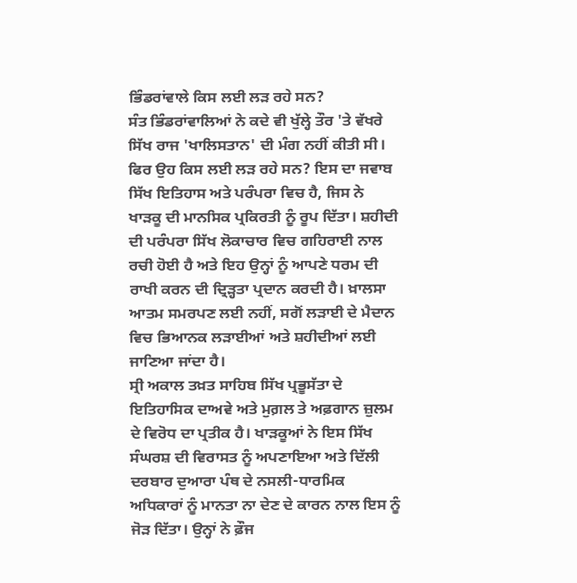ਭਿੰਡਰਾਂਵਾਲੇ ਕਿਸ ਲਈ ਲੜ ਰਹੇ ਸਨ?
ਸੰਤ ਭਿੰਡਰਾਂਵਾਲਿਆਂ ਨੇ ਕਦੇ ਵੀ ਖੁੱਲ੍ਹੇ ਤੌਰ 'ਤੇ ਵੱਖਰੇ ਸਿੱਖ ਰਾਜ 'ਖਾਲਿਸਤਾਨ' ਦੀ ਮੰਗ ਨਹੀਂ ਕੀਤੀ ਸੀ। ਫਿਰ ਉਹ ਕਿਸ ਲਈ ਲੜ ਰਹੇ ਸਨ? ਇਸ ਦਾ ਜਵਾਬ ਸਿੱਖ ਇਤਿਹਾਸ ਅਤੇ ਪਰੰਪਰਾ ਵਿਚ ਹੈ, ਜਿਸ ਨੇ ਖਾੜਕੂ ਦੀ ਮਾਨਸਿਕ ਪ੍ਰਕਿਰਤੀ ਨੂੰ ਰੂਪ ਦਿੱਤਾ। ਸ਼ਹੀਦੀ ਦੀ ਪਰੰਪਰਾ ਸਿੱਖ ਲੋਕਾਚਾਰ ਵਿਚ ਗਹਿਰਾਈ ਨਾਲ ਰਚੀ ਹੋਈ ਹੈ ਅਤੇ ਇਹ ਉਨ੍ਹਾਂ ਨੂੰ ਆਪਣੇ ਧਰਮ ਦੀ ਰਾਖੀ ਕਰਨ ਦੀ ਦ੍ਰਿੜ੍ਹਤਾ ਪ੍ਰਦਾਨ ਕਰਦੀ ਹੈ। ਖ਼ਾਲਸਾ ਆਤਮ ਸਮਰਪਣ ਲਈ ਨਹੀਂ, ਸਗੋਂ ਲੜਾਈ ਦੇ ਮੈਦਾਨ ਵਿਚ ਭਿਆਨਕ ਲੜਾਈਆਂ ਅਤੇ ਸ਼ਹੀਦੀਆਂ ਲਈ ਜਾਣਿਆ ਜਾਂਦਾ ਹੈ।
ਸ੍ਰੀ ਅਕਾਲ ਤਖ਼ਤ ਸਾਹਿਬ ਸਿੱਖ ਪ੍ਰਭੂਸੱਤਾ ਦੇ ਇਤਿਹਾਸਿਕ ਦਾਅਵੇ ਅਤੇ ਮੁਗ਼ਲ ਤੇ ਅਫ਼ਗਾਨ ਜ਼ੁਲਮ ਦੇ ਵਿਰੋਧ ਦਾ ਪ੍ਰਤੀਕ ਹੈ। ਖਾੜਕੂਆਂ ਨੇ ਇਸ ਸਿੱਖ ਸੰਘਰਸ਼ ਦੀ ਵਿਰਾਸਤ ਨੂੰ ਅਪਣਾਇਆ ਅਤੇ ਦਿੱਲੀ ਦਰਬਾਰ ਦੁਆਰਾ ਪੰਥ ਦੇ ਨਸਲੀ-ਧਾਰਮਿਕ ਅਧਿਕਾਰਾਂ ਨੂੰ ਮਾਨਤਾ ਨਾ ਦੇਣ ਦੇ ਕਾਰਨ ਨਾਲ ਇਸ ਨੂੰ ਜੋੜ ਦਿੱਤਾ। ਉਨ੍ਹਾਂ ਨੇ ਫ਼ੌਜ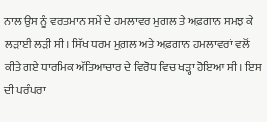ਨਾਲ ਉਸ ਨੂੰ ਵਰਤਮਾਨ ਸਮੇਂ ਦੇ ਹਮਲਾਵਰ ਮੁਗਲ ਤੇ ਅਫ਼ਗਾਨ ਸਮਝ ਕੇ ਲੜਾਈ ਲੜੀ ਸੀ। ਸਿੱਖ ਧਰਮ ਮੁਗ਼ਲ ਅਤੇ ਅਫ਼ਗਾਨ ਹਮਲਾਵਰਾਂ ਵਲੋਂ ਕੀਤੇ ਗਏ ਧਾਰਮਿਕ ਅੱਤਿਆਚਾਰ ਦੇ ਵਿਰੋਧ ਵਿਚ ਖੜ੍ਹਾ ਹੋਇਆ ਸੀ। ਇਸ ਦੀ ਪਰੰਪਰਾ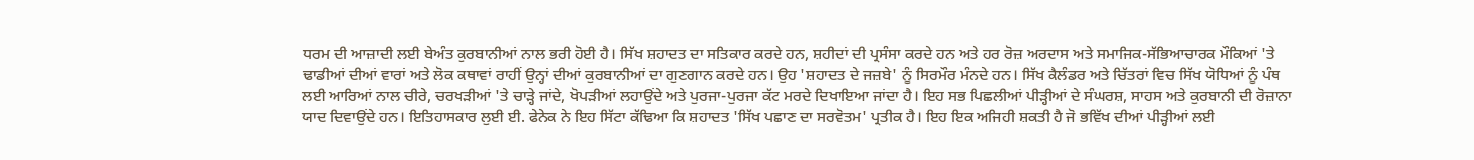ਧਰਮ ਦੀ ਆਜ਼ਾਦੀ ਲਈ ਬੇਅੰਤ ਕੁਰਬਾਨੀਆਂ ਨਾਲ ਭਰੀ ਹੋਈ ਹੈ। ਸਿੱਖ ਸ਼ਹਾਦਤ ਦਾ ਸਤਿਕਾਰ ਕਰਦੇ ਹਨ, ਸ਼ਹੀਦਾਂ ਦੀ ਪ੍ਰਸੰਸਾ ਕਰਦੇ ਹਨ ਅਤੇ ਹਰ ਰੋਜ਼ ਅਰਦਾਸ ਅਤੇ ਸਮਾਜਿਕ-ਸੱਭਿਆਚਾਰਕ ਮੌਕਿਆਂ 'ਤੇ ਢਾਡੀਆਂ ਦੀਆਂ ਵਾਰਾਂ ਅਤੇ ਲੋਕ ਕਥਾਵਾਂ ਰਾਹੀਂ ਉਨ੍ਹਾਂ ਦੀਆਂ ਕੁਰਬਾਨੀਆਂ ਦਾ ਗੁਣਗਾਨ ਕਰਦੇ ਹਨ। ਉਹ 'ਸ਼ਹਾਦਤ ਦੇ ਜਜ਼ਬੇ' ਨੂੰ ਸਿਰਮੌਰ ਮੰਨਦੇ ਹਨ। ਸਿੱਖ ਕੈਲੰਡਰ ਅਤੇ ਚਿੱਤਰਾਂ ਵਿਚ ਸਿੱਖ ਯੋਧਿਆਂ ਨੂੰ ਪੰਥ ਲਈ ਆਰਿਆਂ ਨਾਲ ਚੀਰੇ, ਚਰਖੜੀਆਂ 'ਤੇ ਚਾੜ੍ਹੇ ਜਾਂਦੇ, ਖੋਪੜੀਆਂ ਲਹਾਉਂਦੇ ਅਤੇ ਪੁਰਜਾ-ਪੁਰਜਾ ਕੱਟ ਮਰਦੇ ਦਿਖਾਇਆ ਜਾਂਦਾ ਹੈ। ਇਹ ਸਭ ਪਿਛਲੀਆਂ ਪੀੜ੍ਹੀਆਂ ਦੇ ਸੰਘਰਸ਼, ਸਾਹਸ ਅਤੇ ਕੁਰਬਾਨੀ ਦੀ ਰੋਜ਼ਾਨਾ ਯਾਦ ਦਿਵਾਉਂਦੇ ਹਨ। ਇਤਿਹਾਸਕਾਰ ਲੁਈ ਈ. ਫੇਨੇਕ ਨੇ ਇਹ ਸਿੱਟਾ ਕੱਢਿਆ ਕਿ ਸ਼ਹਾਦਤ 'ਸਿੱਖ ਪਛਾਣ ਦਾ ਸਰਵੋਤਮ' ਪ੍ਰਤੀਕ ਹੈ। ਇਹ ਇਕ ਅਜਿਹੀ ਸ਼ਕਤੀ ਹੈ ਜੋ ਭਵਿੱਖ ਦੀਆਂ ਪੀੜ੍ਹੀਆਂ ਲਈ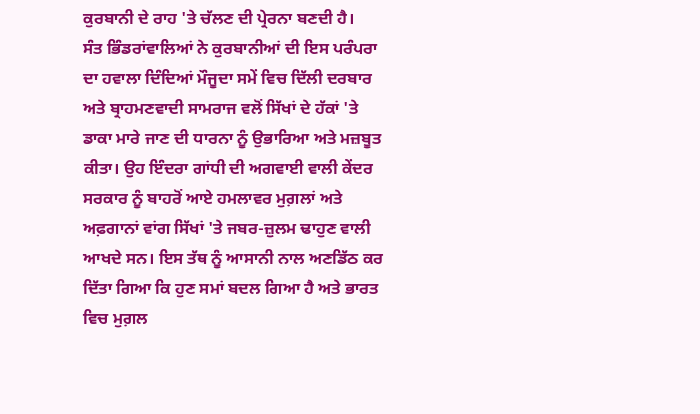ਕੁਰਬਾਨੀ ਦੇ ਰਾਹ 'ਤੇ ਚੱਲਣ ਦੀ ਪ੍ਰੇਰਨਾ ਬਣਦੀ ਹੈ।
ਸੰਤ ਭਿੰਡਰਾਂਵਾਲਿਆਂ ਨੇ ਕੁਰਬਾਨੀਆਂ ਦੀ ਇਸ ਪਰੰਪਰਾ ਦਾ ਹਵਾਲਾ ਦਿੰਦਿਆਂ ਮੌਜੂਦਾ ਸਮੇਂ ਵਿਚ ਦਿੱਲੀ ਦਰਬਾਰ ਅਤੇ ਬ੍ਰਾਹਮਣਵਾਦੀ ਸਾਮਰਾਜ ਵਲੋਂ ਸਿੱਖਾਂ ਦੇ ਹੱਕਾਂ 'ਤੇ ਡਾਕਾ ਮਾਰੇ ਜਾਣ ਦੀ ਧਾਰਨਾ ਨੂੰ ਉਭਾਰਿਆ ਅਤੇ ਮਜ਼ਬੂਤ ਕੀਤਾ। ਉਹ ਇੰਦਰਾ ਗਾਂਧੀ ਦੀ ਅਗਵਾਈ ਵਾਲੀ ਕੇਂਦਰ ਸਰਕਾਰ ਨੂੰ ਬਾਹਰੋਂ ਆਏ ਹਮਲਾਵਰ ਮੁਗ਼ਲਾਂ ਅਤੇ ਅਫ਼ਗਾਨਾਂ ਵਾਂਗ ਸਿੱਖਾਂ 'ਤੇ ਜਬਰ-ਜ਼ੁਲਮ ਢਾਹੁਣ ਵਾਲੀ ਆਖਦੇ ਸਨ। ਇਸ ਤੱਥ ਨੂੰ ਆਸਾਨੀ ਨਾਲ ਅਣਡਿੱਠ ਕਰ ਦਿੱਤਾ ਗਿਆ ਕਿ ਹੁਣ ਸਮਾਂ ਬਦਲ ਗਿਆ ਹੈ ਅਤੇ ਭਾਰਤ ਵਿਚ ਮੁਗ਼ਲ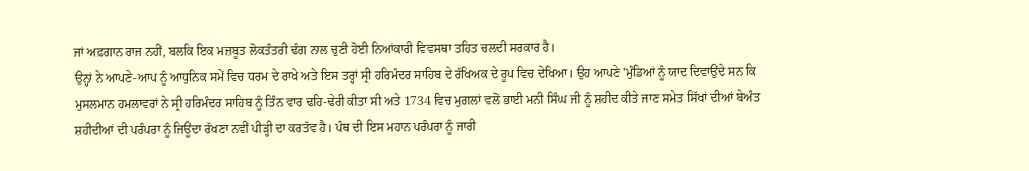ਜਾਂ ਅਫ਼ਗਾਨ ਰਾਜ ਨਹੀਂ, ਬਲਕਿ ਇਕ ਮਜ਼ਬੂਤ ਲੋਕਤੰਤਰੀ ਢੰਗ ਨਾਲ ਚੁਣੀ ਹੋਈ ਨਿਆਂਕਾਰੀ ਵਿਵਸਥਾ ਤਹਿਤ ਚਲਦੀ ਸਰਕਾਰ ਹੈ।
ਉਨ੍ਹਾਂ ਨੇ ਆਪਣੇ-ਆਪ ਨੂੰ ਆਧੁਨਿਕ ਸਮੇਂ ਵਿਚ ਧਰਮ ਦੇ ਰਾਖੇ ਅਤੇ ਇਸ ਤਰ੍ਹਾਂ ਸ੍ਰੀ ਹਰਿਮੰਦਰ ਸਾਹਿਬ ਦੇ ਰੱਖਿਅਕ ਦੇ ਰੂਪ ਵਿਚ ਦੇਖਿਆ। ਉਹ ਆਪਣੇ 'ਮੁੰਡਿਆਂ ਨੂੰ ਯਾਦ ਦਿਵਾਉਂਦੇ ਸਨ ਕਿ ਮੁਸਲਮਾਨ ਹਮਲਾਵਰਾਂ ਨੇ ਸ੍ਰੀ ਹਰਿਮੰਦਰ ਸਾਹਿਬ ਨੂੰ ਤਿੰਨ ਵਾਰ ਢਹਿ-ਢੇਰੀ ਕੀਤਾ ਸੀ ਅਤੇ 1734 ਵਿਚ ਮੁਗ਼ਲਾਂ ਵਲੋਂ ਭਾਈ ਮਨੀ ਸਿੰਘ ਜੀ ਨੂੰ ਸ਼ਹੀਦ ਕੀਤੇ ਜਾਣ ਸਮੇਤ ਸਿੱਖਾਂ ਦੀਆਂ ਬੇਅੰਤ ਸ਼ਹੀਦੀਆਂ ਦੀ ਪਰੰਪਰਾ ਨੂੰ ਜਿਊਂਦਾ ਰੱਖਣਾ ਨਵੀਂ ਪੀੜ੍ਹੀ ਦਾ ਕਰਤੱਵ ਹੈ। ਪੰਥ ਦੀ ਇਸ ਮਹਾਨ ਪਰੰਪਰਾ ਨੂੰ ਜਾਰੀ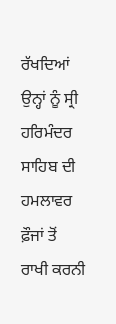ਰੱਖਦਿਆਂ ਉਨ੍ਹਾਂ ਨੂੰ ਸ੍ਰੀ ਹਰਿਮੰਦਰ ਸਾਹਿਬ ਦੀ ਹਮਲਾਵਰ ਫ਼ੌਜਾਂ ਤੋਂ ਰਾਖੀ ਕਰਨੀ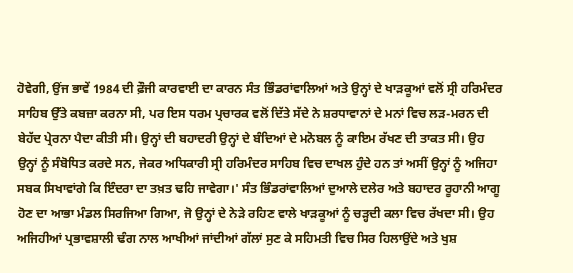ਹੋਵੇਗੀ, ਉਂਜ ਭਾਵੇਂ 1984 ਦੀ ਫ਼ੌਜੀ ਕਾਰਵਾਈ ਦਾ ਕਾਰਨ ਸੰਤ ਭਿੰਡਰਾਂਵਾਲਿਆਂ ਅਤੇ ਉਨ੍ਹਾਂ ਦੇ ਖਾੜਕੂਆਂ ਵਲੋਂ ਸ੍ਰੀ ਹਰਿਮੰਦਰ ਸਾਹਿਬ ਉੱਤੇ ਕਬਜ਼ਾ ਕਰਨਾ ਸੀ, ਪਰ ਇਸ ਧਰਮ ਪ੍ਰਚਾਰਕ ਵਲੋਂ ਦਿੱਤੇ ਸੱਦੇ ਨੇ ਸ਼ਰਧਾਵਾਨਾਂ ਦੇ ਮਨਾਂ ਵਿਚ ਲੜ-ਮਰਨ ਦੀ ਬੇਹੱਦ ਪ੍ਰੇਰਨਾ ਪੈਦਾ ਕੀਤੀ ਸੀ। ਉਨ੍ਹਾਂ ਦੀ ਬਹਾਦਰੀ ਉਨ੍ਹਾਂ ਦੇ ਬੰਦਿਆਂ ਦੇ ਮਨੋਬਲ ਨੂੰ ਕਾਇਮ ਰੱਖਣ ਦੀ ਤਾਕਤ ਸੀ। ਉਹ ਉਨ੍ਹਾਂ ਨੂੰ ਸੰਬੋਧਿਤ ਕਰਦੇ ਸਨ, ਜੇਕਰ ਅਧਿਕਾਰੀ ਸ੍ਰੀ ਹਰਿਮੰਦਰ ਸਾਹਿਬ ਵਿਚ ਦਾਖਲ ਹੁੰਦੇ ਹਨ ਤਾਂ ਅਸੀਂ ਉਨ੍ਹਾਂ ਨੂੰ ਅਜਿਹਾ ਸਬਕ ਸਿਖਾਵਾਂਗੇ ਕਿ ਇੰਦਰਾ ਦਾ ਤਖ਼ਤ ਢਹਿ ਜਾਵੇਗਾ।' ਸੰਤ ਭਿੰਡਰਾਂਵਾਲਿਆਂ ਦੁਆਲੇ ਦਲੇਰ ਅਤੇ ਬਹਾਦਰ ਰੂਹਾਨੀ ਆਗੂ ਹੋਣ ਦਾ ਆਭਾ ਮੰਡਲ ਸਿਰਜਿਆ ਗਿਆ, ਜੋ ਉਨ੍ਹਾਂ ਦੇ ਨੇੜੇ ਰਹਿਣ ਵਾਲੇ ਖਾੜਕੂਆਂ ਨੂੰ ਚੜ੍ਹਦੀ ਕਲਾ ਵਿਚ ਰੱਖਦਾ ਸੀ। ਉਹ ਅਜਿਹੀਆਂ ਪ੍ਰਭਾਵਸ਼ਾਲੀ ਢੰਗ ਨਾਲ ਆਖੀਆਂ ਜਾਂਦੀਆਂ ਗੱਲਾਂ ਸੁਣ ਕੇ ਸਹਿਮਤੀ ਵਿਚ ਸਿਰ ਹਿਲਾਉਂਦੇ ਅਤੇ ਖੁਸ਼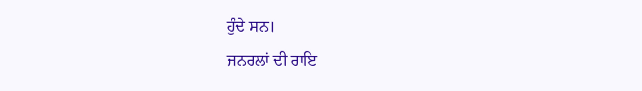ਹੁੰਦੇ ਸਨ।
ਜਨਰਲਾਂ ਦੀ ਰਾਇ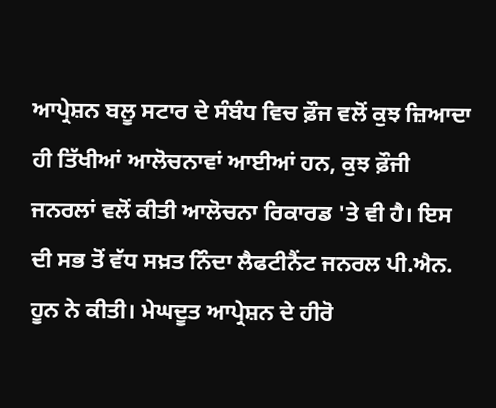ਆਪ੍ਰੇਸ਼ਨ ਬਲੂ ਸਟਾਰ ਦੇ ਸੰਬੰਧ ਵਿਚ ਫ਼ੌਜ ਵਲੋਂ ਕੁਝ ਜ਼ਿਆਦਾ ਹੀ ਤਿੱਖੀਆਂ ਆਲੋਚਨਾਵਾਂ ਆਈਆਂ ਹਨ, ਕੁਝ ਫ਼ੌਜੀ ਜਨਰਲਾਂ ਵਲੋਂ ਕੀਤੀ ਆਲੋਚਨਾ ਰਿਕਾਰਡ 'ਤੇ ਵੀ ਹੈ। ਇਸ ਦੀ ਸਭ ਤੋਂ ਵੱਧ ਸਖ਼ਤ ਨਿੰਦਾ ਲੈਫਟੀਨੈਂਟ ਜਨਰਲ ਪੀ.ਐਨ. ਹੂਨ ਨੇ ਕੀਤੀ। ਮੇਘਦੂਤ ਆਪ੍ਰੇਸ਼ਨ ਦੇ ਹੀਰੋ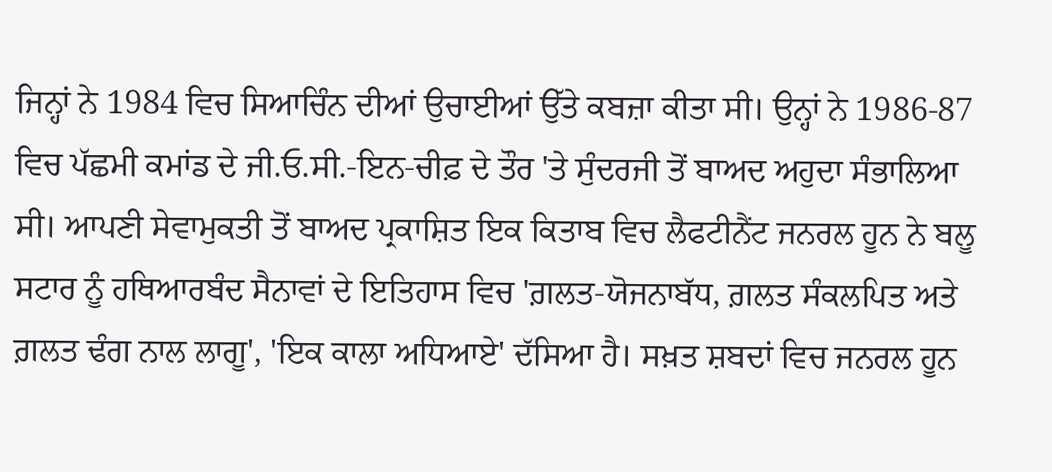ਜਿਨ੍ਹਾਂ ਨੇ 1984 ਵਿਚ ਸਿਆਚਿੰਨ ਦੀਆਂ ਉਚਾਈਆਂ ਉੱਤੇ ਕਬਜ਼ਾ ਕੀਤਾ ਸੀ। ਉਨ੍ਹਾਂ ਨੇ 1986-87 ਵਿਚ ਪੱਛਮੀ ਕਮਾਂਡ ਦੇ ਜੀ.ਓ.ਸੀ.-ਇਨ-ਚੀਫ਼ ਦੇ ਤੌਰ 'ਤੇ ਸੁੰਦਰਜੀ ਤੋਂ ਬਾਅਦ ਅਹੁਦਾ ਸੰਭਾਲਿਆ ਸੀ। ਆਪਣੀ ਸੇਵਾਮੁਕਤੀ ਤੋਂ ਬਾਅਦ ਪ੍ਰਕਾਸ਼ਿਤ ਇਕ ਕਿਤਾਬ ਵਿਚ ਲੈਫਟੀਨੈਂਟ ਜਨਰਲ ਹੂਨ ਨੇ ਬਲੂ ਸਟਾਰ ਨੂੰ ਹਥਿਆਰਬੰਦ ਸੈਨਾਵਾਂ ਦੇ ਇਤਿਹਾਸ ਵਿਚ 'ਗ਼ਲਤ-ਯੋਜਨਾਬੱਧ, ਗ਼ਲਤ ਸੰਕਲਪਿਤ ਅਤੇ ਗ਼ਲਤ ਢੰਗ ਨਾਲ ਲਾਗੂ', 'ਇਕ ਕਾਲਾ ਅਧਿਆਏ' ਦੱਸਿਆ ਹੈ। ਸਖ਼ਤ ਸ਼ਬਦਾਂ ਵਿਚ ਜਨਰਲ ਹੂਨ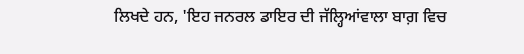ਲਿਖਦੇ ਹਨ, 'ਇਹ ਜਨਰਲ ਡਾਇਰ ਦੀ ਜੱਲ੍ਹਿਆਂਵਾਲਾ ਬਾਗ਼ ਵਿਚ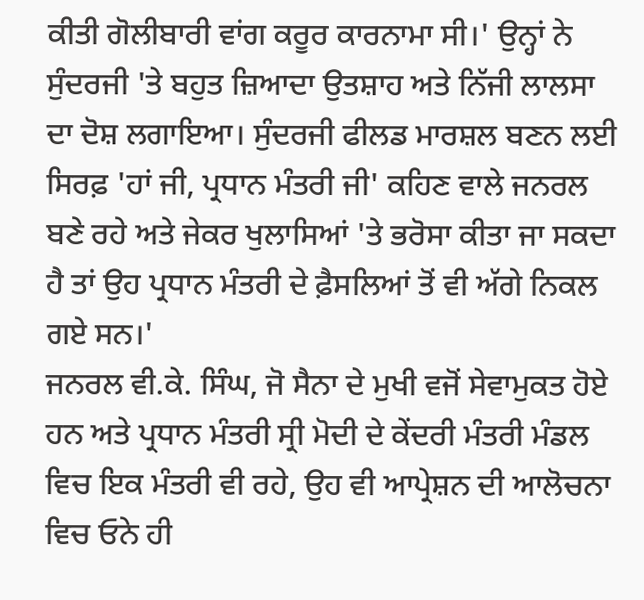ਕੀਤੀ ਗੋਲੀਬਾਰੀ ਵਾਂਗ ਕਰੂਰ ਕਾਰਨਾਮਾ ਸੀ।' ਉਨ੍ਹਾਂ ਨੇ ਸੁੰਦਰਜੀ 'ਤੇ ਬਹੁਤ ਜ਼ਿਆਦਾ ਉਤਸ਼ਾਹ ਅਤੇ ਨਿੱਜੀ ਲਾਲਸਾ ਦਾ ਦੋਸ਼ ਲਗਾਇਆ। ਸੁੰਦਰਜੀ ਫੀਲਡ ਮਾਰਸ਼ਲ ਬਣਨ ਲਈ ਸਿਰਫ਼ 'ਹਾਂ ਜੀ, ਪ੍ਰਧਾਨ ਮੰਤਰੀ ਜੀ' ਕਹਿਣ ਵਾਲੇ ਜਨਰਲ ਬਣੇ ਰਹੇ ਅਤੇ ਜੇਕਰ ਖੁਲਾਸਿਆਂ 'ਤੇ ਭਰੋਸਾ ਕੀਤਾ ਜਾ ਸਕਦਾ ਹੈ ਤਾਂ ਉਹ ਪ੍ਰਧਾਨ ਮੰਤਰੀ ਦੇ ਫ਼ੈਸਲਿਆਂ ਤੋਂ ਵੀ ਅੱਗੇ ਨਿਕਲ ਗਏ ਸਨ।'
ਜਨਰਲ ਵੀ.ਕੇ. ਸਿੰਘ, ਜੋ ਸੈਨਾ ਦੇ ਮੁਖੀ ਵਜੋਂ ਸੇਵਾਮੁਕਤ ਹੋਏ ਹਨ ਅਤੇ ਪ੍ਰਧਾਨ ਮੰਤਰੀ ਸ੍ਰੀ ਮੋਦੀ ਦੇ ਕੇਂਦਰੀ ਮੰਤਰੀ ਮੰਡਲ ਵਿਚ ਇਕ ਮੰਤਰੀ ਵੀ ਰਹੇ, ਉਹ ਵੀ ਆਪ੍ਰੇਸ਼ਨ ਦੀ ਆਲੋਚਨਾ ਵਿਚ ਓਨੇ ਹੀ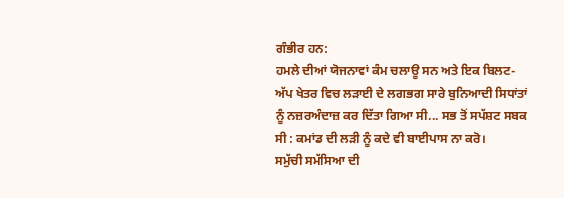ਗੰਭੀਰ ਹਨ:
ਹਮਲੇ ਦੀਆਂ ਯੋਜਨਾਵਾਂ ਕੰਮ ਚਲਾਊ ਸਨ ਅਤੇ ਇਕ ਬਿਲਟ-ਅੱਪ ਖੇਤਰ ਵਿਚ ਲੜਾਈ ਦੇ ਲਗਭਗ ਸਾਰੇ ਬੁਨਿਆਦੀ ਸਿਧਾਂਤਾਂ ਨੂੰ ਨਜ਼ਰਅੰਦਾਜ਼ ਕਰ ਦਿੱਤਾ ਗਿਆ ਸੀ... ਸਭ ਤੋਂ ਸਪੱਸ਼ਟ ਸਬਕ ਸੀ : ਕਮਾਂਡ ਦੀ ਲੜੀ ਨੂੰ ਕਦੇ ਵੀ ਬਾਈਪਾਸ ਨਾ ਕਰੋ।
ਸਮੁੱਚੀ ਸਮੱਸਿਆ ਦੀ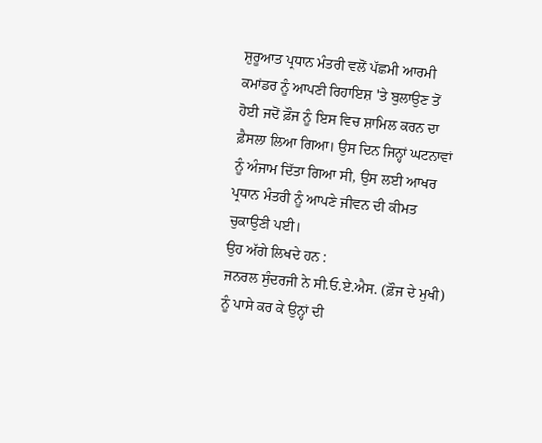ਸ਼ੁਰੂਆਤ ਪ੍ਰਧਾਨ ਮੰਤਰੀ ਵਲੋਂ ਪੱਛਮੀ ਆਰਮੀ ਕਮਾਂਡਰ ਨੂੰ ਆਪਣੀ ਰਿਹਾਇਸ਼ 'ਤੇ ਬੁਲਾਉਣ ਤੋਂ ਹੋਈ ਜਦੋਂ ਫ਼ੌਜ ਨੂੰ ਇਸ ਵਿਚ ਸ਼ਾਮਿਲ ਕਰਨ ਦਾ ਫ਼ੈਸਲਾ ਲਿਆ ਗਿਆ। ਉਸ ਦਿਨ ਜਿਨ੍ਹਾਂ ਘਟਨਾਵਾਂ ਨੂੰ ਅੰਜਾਮ ਦਿੱਤਾ ਗਿਆ ਸੀ, ਉਸ ਲਈ ਆਖਰ ਪ੍ਰਧਾਨ ਮੰਤਰੀ ਨੂੰ ਆਪਣੇ ਜੀਵਨ ਦੀ ਕੀਮਤ ਚੁਕਾਉਣੀ ਪਈ।
ਉਹ ਅੱਗੇ ਲਿਖਦੇ ਹਨ :
ਜਨਰਲ ਸੁੰਦਰਜੀ ਨੇ ਸੀ.ਓ.ਏ.ਐਸ. (ਫ਼ੌਜ ਦੇ ਮੁਖੀ) ਨੂੰ ਪਾਸੇ ਕਰ ਕੇ ਉਨ੍ਹਾਂ ਦੀ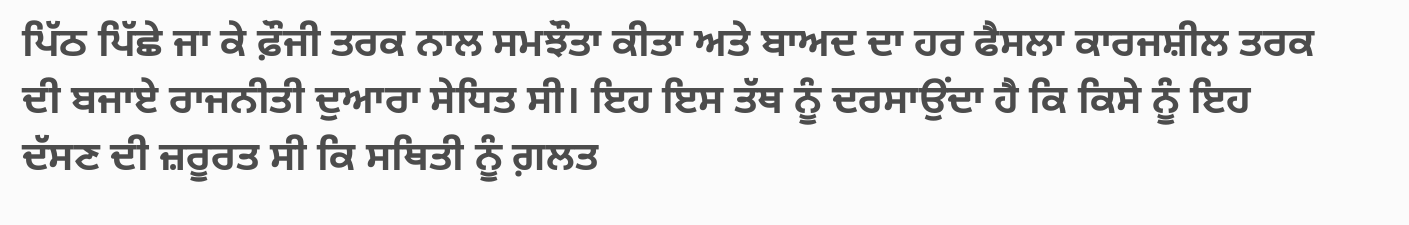ਪਿੱਠ ਪਿੱਛੇ ਜਾ ਕੇ ਫ਼ੌਜੀ ਤਰਕ ਨਾਲ ਸਮਝੌਤਾ ਕੀਤਾ ਅਤੇ ਬਾਅਦ ਦਾ ਹਰ ਫੈਸਲਾ ਕਾਰਜਸ਼ੀਲ ਤਰਕ ਦੀ ਬਜਾਏ ਰਾਜਨੀਤੀ ਦੁਆਰਾ ਸੇਧਿਤ ਸੀ। ਇਹ ਇਸ ਤੱਥ ਨੂੰ ਦਰਸਾਉਂਦਾ ਹੈ ਕਿ ਕਿਸੇ ਨੂੰ ਇਹ ਦੱਸਣ ਦੀ ਜ਼ਰੂਰਤ ਸੀ ਕਿ ਸਥਿਤੀ ਨੂੰ ਗ਼ਲਤ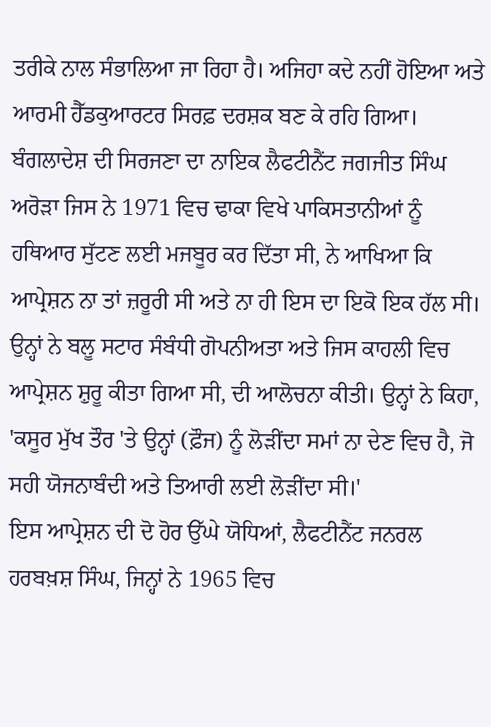ਤਰੀਕੇ ਨਾਲ ਸੰਭਾਲਿਆ ਜਾ ਰਿਹਾ ਹੈ। ਅਜਿਹਾ ਕਦੇ ਨਹੀਂ ਹੋਇਆ ਅਤੇ ਆਰਮੀ ਹੈੱਡਕੁਆਰਟਰ ਸਿਰਫ਼ ਦਰਸ਼ਕ ਬਣ ਕੇ ਰਹਿ ਗਿਆ।
ਬੰਗਲਾਦੇਸ਼ ਦੀ ਸਿਰਜਣਾ ਦਾ ਨਾਇਕ ਲੈਫਟੀਨੈਂਟ ਜਗਜੀਤ ਸਿੰਘ ਅਰੋੜਾ ਜਿਸ ਨੇ 1971 ਵਿਚ ਢਾਕਾ ਵਿਖੇ ਪਾਕਿਸਤਾਨੀਆਂ ਨੂੰ ਹਥਿਆਰ ਸੁੱਟਣ ਲਈ ਮਜਬੂਰ ਕਰ ਦਿੱਤਾ ਸੀ, ਨੇ ਆਖਿਆ ਕਿ ਆਪ੍ਰੇਸ਼ਨ ਨਾ ਤਾਂ ਜ਼ਰੂਰੀ ਸੀ ਅਤੇ ਨਾ ਹੀ ਇਸ ਦਾ ਇਕੋ ਇਕ ਹੱਲ ਸੀ। ਉਨ੍ਹਾਂ ਨੇ ਬਲੂ ਸਟਾਰ ਸੰਬੰਧੀ ਗੋਪਨੀਅਤਾ ਅਤੇ ਜਿਸ ਕਾਹਲੀ ਵਿਚ ਆਪ੍ਰੇਸ਼ਨ ਸ਼ੁਰੂ ਕੀਤਾ ਗਿਆ ਸੀ, ਦੀ ਆਲੋਚਨਾ ਕੀਤੀ। ਉਨ੍ਹਾਂ ਨੇ ਕਿਹਾ, 'ਕਸੂਰ ਮੁੱਖ ਤੌਰ 'ਤੇ ਉਨ੍ਹਾਂ (ਫ਼ੌਜ) ਨੂੰ ਲੋੜੀਂਦਾ ਸਮਾਂ ਨਾ ਦੇਣ ਵਿਚ ਹੈ, ਜੋ ਸਹੀ ਯੋਜਨਾਬੰਦੀ ਅਤੇ ਤਿਆਰੀ ਲਈ ਲੋੜੀਂਦਾ ਸੀ।'
ਇਸ ਆਪ੍ਰੇਸ਼ਨ ਦੀ ਦੋ ਹੋਰ ਉੱਘੇ ਯੋਧਿਆਂ, ਲੈਫਟੀਨੈਂਟ ਜਨਰਲ ਹਰਬਖ਼ਸ਼ ਸਿੰਘ, ਜਿਨ੍ਹਾਂ ਨੇ 1965 ਵਿਚ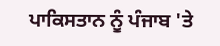ਪਾਕਿਸਤਾਨ ਨੂੰ ਪੰਜਾਬ 'ਤੇ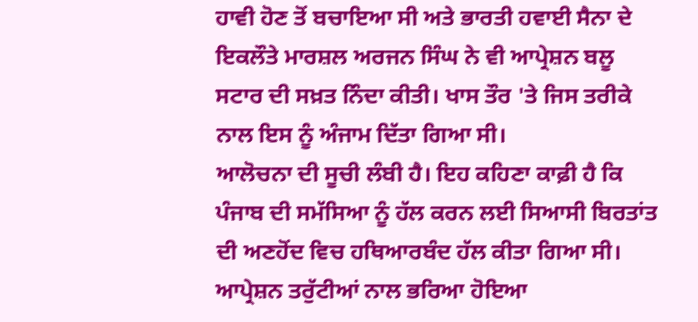ਹਾਵੀ ਹੋਣ ਤੋਂ ਬਚਾਇਆ ਸੀ ਅਤੇ ਭਾਰਤੀ ਹਵਾਈ ਸੈਨਾ ਦੇ ਇਕਲੌਤੇ ਮਾਰਸ਼ਲ ਅਰਜਨ ਸਿੰਘ ਨੇ ਵੀ ਆਪ੍ਰੇਸ਼ਨ ਬਲੂ ਸਟਾਰ ਦੀ ਸਖ਼ਤ ਨਿੰਦਾ ਕੀਤੀ। ਖਾਸ ਤੌਰ 'ਤੇ ਜਿਸ ਤਰੀਕੇ ਨਾਲ ਇਸ ਨੂੰ ਅੰਜਾਮ ਦਿੱਤਾ ਗਿਆ ਸੀ।
ਆਲੋਚਨਾ ਦੀ ਸੂਚੀ ਲੰਬੀ ਹੈ। ਇਹ ਕਹਿਣਾ ਕਾਫ਼ੀ ਹੈ ਕਿ ਪੰਜਾਬ ਦੀ ਸਮੱਸਿਆ ਨੂੰ ਹੱਲ ਕਰਨ ਲਈ ਸਿਆਸੀ ਬਿਰਤਾਂਤ ਦੀ ਅਣਹੋਂਦ ਵਿਚ ਹਥਿਆਰਬੰਦ ਹੱਲ ਕੀਤਾ ਗਿਆ ਸੀ।
ਆਪ੍ਰੇਸ਼ਨ ਤਰੁੱਟੀਆਂ ਨਾਲ ਭਰਿਆ ਹੋਇਆ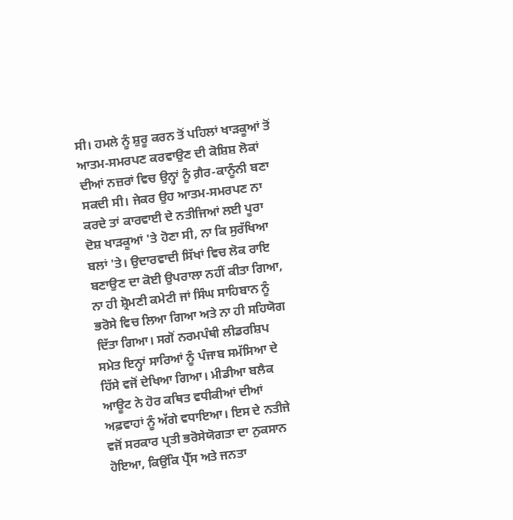ਸੀ। ਹਮਲੇ ਨੂੰ ਸ਼ੁਰੂ ਕਰਨ ਤੋਂ ਪਹਿਲਾਂ ਖਾੜਕੂਆਂ ਤੋਂ ਆਤਮ-ਸਮਰਪਣ ਕਰਵਾਉਣ ਦੀ ਕੋਸ਼ਿਸ਼ ਲੋਕਾਂ ਦੀਆਂ ਨਜ਼ਰਾਂ ਵਿਚ ਉਨ੍ਹਾਂ ਨੂੰ ਗ਼ੈਰ-ਕਾਨੂੰਨੀ ਬਣਾ ਸਕਦੀ ਸੀ। ਜੇਕਰ ਉਹ ਆਤਮ-ਸਮਰਪਣ ਨਾ ਕਰਦੇ ਤਾਂ ਕਾਰਵਾਈ ਦੇ ਨਤੀਜਿਆਂ ਲਈ ਪੂਰਾ ਦੋਸ਼ ਖਾੜਕੂਆਂ 'ਤੇ ਹੋਣਾ ਸੀ, ਨਾ ਕਿ ਸੁਰੱਖਿਆ ਬਲਾਂ 'ਤੇ। ਉਦਾਰਵਾਦੀ ਸਿੱਖਾਂ ਵਿਚ ਲੋਕ ਰਾਇ ਬਣਾਉਣ ਦਾ ਕੋਈ ਉਪਰਾਲਾ ਨਹੀਂ ਕੀਤਾ ਗਿਆ, ਨਾ ਹੀ ਸ਼੍ਰੋਮਣੀ ਕਮੇਟੀ ਜਾਂ ਸਿੰਘ ਸਾਹਿਬਾਨ ਨੂੰ ਭਰੋਸੇ ਵਿਚ ਲਿਆ ਗਿਆ ਅਤੇ ਨਾ ਹੀ ਸਹਿਯੋਗ ਦਿੱਤਾ ਗਿਆ। ਸਗੋਂ ਨਰਮਪੰਥੀ ਲੀਡਰਸ਼ਿਪ ਸਮੇਤ ਇਨ੍ਹਾਂ ਸਾਰਿਆਂ ਨੂੰ ਪੰਜਾਬ ਸਮੱਸਿਆ ਦੇ ਹਿੱਸੇ ਵਜੋਂ ਦੇਖਿਆ ਗਿਆ। ਮੀਡੀਆ ਬਲੈਕ ਆਊਟ ਨੇ ਹੋਰ ਕਥਿਤ ਵਧੀਕੀਆਂ ਦੀਆਂ ਅਫ਼ਵਾਹਾਂ ਨੂੰ ਅੱਗੇ ਵਧਾਇਆ। ਇਸ ਦੇ ਨਤੀਜੇ ਵਜੋਂ ਸਰਕਾਰ ਪ੍ਰਤੀ ਭਰੋਸੇਯੋਗਤਾ ਦਾ ਨੁਕਸਾਨ ਹੋਇਆ, ਕਿਉਂਕਿ ਪ੍ਰੈੱਸ ਅਤੇ ਜਨਤਾ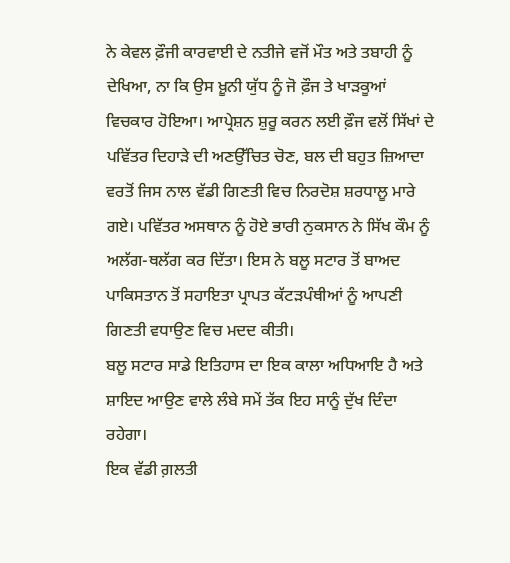ਨੇ ਕੇਵਲ ਫ਼ੌਜੀ ਕਾਰਵਾਈ ਦੇ ਨਤੀਜੇ ਵਜੋਂ ਮੌਤ ਅਤੇ ਤਬਾਹੀ ਨੂੰ ਦੇਖਿਆ, ਨਾ ਕਿ ਉਸ ਖ਼ੂਨੀ ਯੁੱਧ ਨੂੰ ਜੋ ਫ਼ੌਜ ਤੇ ਖਾੜਕੂਆਂ ਵਿਚਕਾਰ ਹੋਇਆ। ਆਪ੍ਰੇਸ਼ਨ ਸ਼ੁਰੂ ਕਰਨ ਲਈ ਫ਼ੌਜ ਵਲੋਂ ਸਿੱਖਾਂ ਦੇ ਪਵਿੱਤਰ ਦਿਹਾੜੇ ਦੀ ਅਣਉੱਚਿਤ ਚੋਣ, ਬਲ ਦੀ ਬਹੁਤ ਜ਼ਿਆਦਾ ਵਰਤੋਂ ਜਿਸ ਨਾਲ ਵੱਡੀ ਗਿਣਤੀ ਵਿਚ ਨਿਰਦੋਸ਼ ਸ਼ਰਧਾਲੂ ਮਾਰੇ ਗਏ। ਪਵਿੱਤਰ ਅਸਥਾਨ ਨੂੰ ਹੋਏ ਭਾਰੀ ਨੁਕਸਾਨ ਨੇ ਸਿੱਖ ਕੌਮ ਨੂੰ ਅਲੱਗ-ਥਲੱਗ ਕਰ ਦਿੱਤਾ। ਇਸ ਨੇ ਬਲੂ ਸਟਾਰ ਤੋਂ ਬਾਅਦ ਪਾਕਿਸਤਾਨ ਤੋਂ ਸਹਾਇਤਾ ਪ੍ਰਾਪਤ ਕੱਟੜਪੰਥੀਆਂ ਨੂੰ ਆਪਣੀ ਗਿਣਤੀ ਵਧਾਉਣ ਵਿਚ ਮਦਦ ਕੀਤੀ।
ਬਲੂ ਸਟਾਰ ਸਾਡੇ ਇਤਿਹਾਸ ਦਾ ਇਕ ਕਾਲਾ ਅਧਿਆਇ ਹੈ ਅਤੇ ਸ਼ਾਇਦ ਆਉਣ ਵਾਲੇ ਲੰਬੇ ਸਮੇਂ ਤੱਕ ਇਹ ਸਾਨੂੰ ਦੁੱਖ ਦਿੰਦਾ ਰਹੇਗਾ।
ਇਕ ਵੱਡੀ ਗ਼ਲਤੀ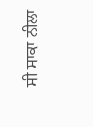ਸੀ ਸਾਕਾ ਨੀਲਾ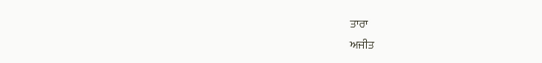ਤਾਰਾ
ਅਜੀਤ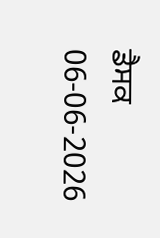ਡੈਸਕ
06-06-2026